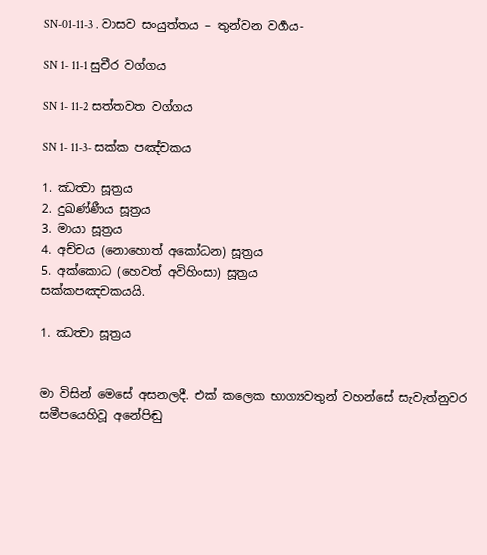SN-01-11-3 . වාසව සංයුත්තය – තුන්වන වර්‍ගය-

SN 1- 11-1 සුචීර වග්ගය

SN 1- 11-2 සත්තවත වග්ගය

SN 1- 11-3- සක්ක පඤ්චකය

1. ඣත්‍වා සූත්‍රය
2. දුඛණ්ණීය සූත්‍රය
3. මායා සූත්‍රය
4. අච්චය (නොහොත් අකෝධන) සූත්‍රය
5. අක්කොධ (හෙවත් අවිහිංසා) සූත්‍රය
සක්කපඤචකයයි.

1. ඣත්‍වා සූත්‍රය


මා විසින් මෙසේ අසනලදී. එක් කලෙක භාග්‍යවතුන් වහන්සේ සැවැත්නුවර සමීපයෙහිවූ අනේපිඬු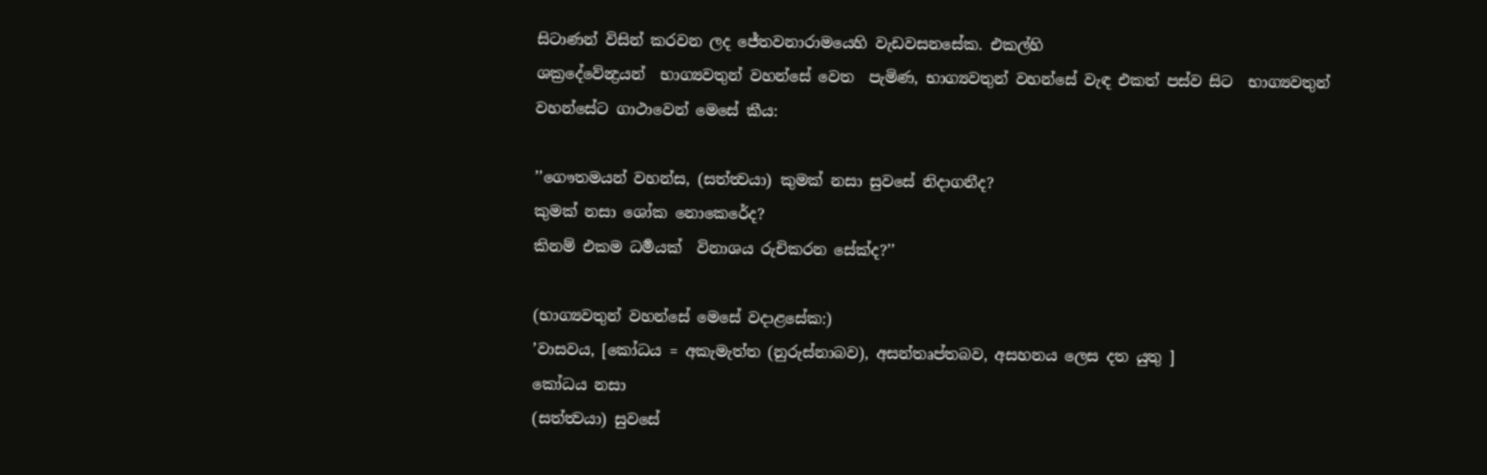සිටාණන් විසින් කරවන ලද ජේතවනාරාමයෙහි වැඩවසනසේක. එකල්හි
ශක්‍රදේවේන්‍ද්‍රයන්  භාග්‍යවතුන් වහන්සේ වෙත  පැමිණ, භාග්‍යවතුන් වහන්සේ වැඳ එකත් පස්ව සිට  භාග්‍යවතුන් වහන්සේට ගාථාවෙන් මෙසේ කීය:

’’ගෞතමයන් වහන්ස, (සත්ත්‍වයා) කුමක් නසා සුවසේ නිදාගනීද?
කුමක් නසා ශෝක නොකෙරේද?
කිනම් එකම ධර්‍මයක්  විනාශය රුචිකරන සේක්ද?’’

(භාග්‍යවතුන් වහන්සේ මෙසේ වදාළසේක:)
’වාසවය, [කෝධය = අකැමැත්ත (නුරුස්නාබව), අසන්තෘප්තබව, අසහනය ලෙස දත යුතු ]
කෝධය නසා
(සත්ත්‍වයා) සුවසේ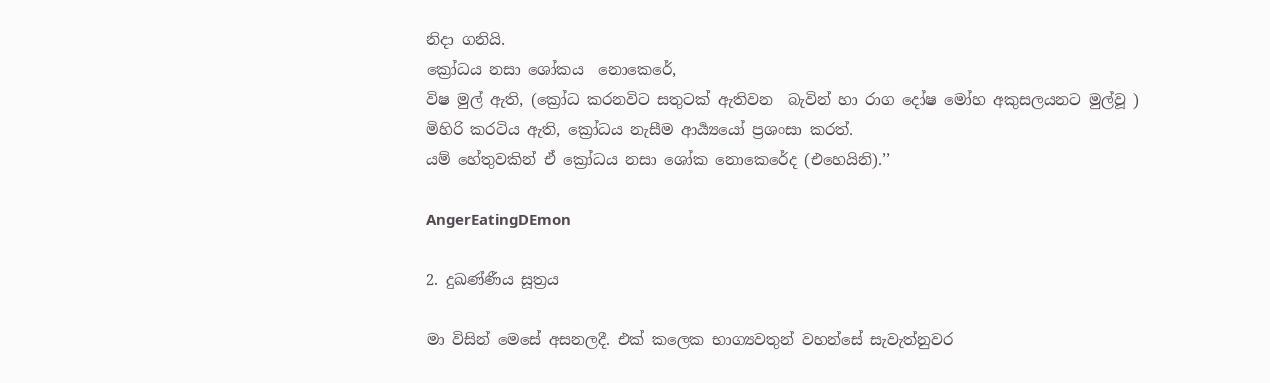නිදා ගනියි.
ක්‍රෝධය නසා ශෝකය  නොකෙරේ,
විෂ මුල් ඇති, (ක්‍රෝධ කරනවිට සතුටක් ඇතිවන  බැවින් හා රාග දෝෂ මෝහ අකුසලයනට මුල්වූ )
මිහිරි කරටිය ඇති, ක්‍රෝධය නැසීම ආර්‍ය්‍යයෝ ප්‍රශංසා කරත්.
යම් හේතුවකින් ඒ ක්‍රෝධය නසා ශෝක නොකෙරේද (එහෙයිනි).’’

AngerEatingDEmon

2. දුඛණ්ණීය සූත්‍රය

මා විසින් මෙසේ අසනලදී. එක් කලෙක භාග්‍යවතුන් වහන්සේ සැවැත්නුවර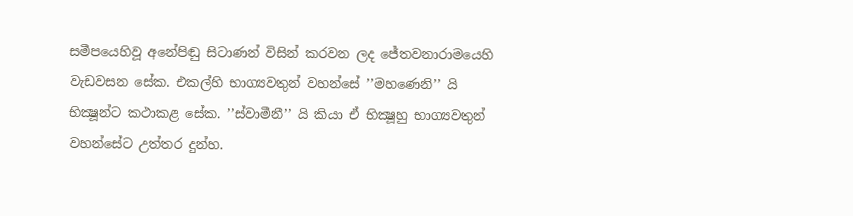සමීපයෙහිවූ අනේපිඬු සිටාණන් විසින් කරවන ලද ජේතවනාරාමයෙහි වැඩවසන සේක. එකල්හි භාග්‍යවතුන් වහන්සේ ’’මහණෙනි’’ යි භික්‍ෂූන්ට කථාකළ සේක. ’’ස්වාමීනී’’ යි කියා ඒ භික්‍ෂූහු භාග්‍යවතුන් වහන්සේට උත්තර දුන්හ.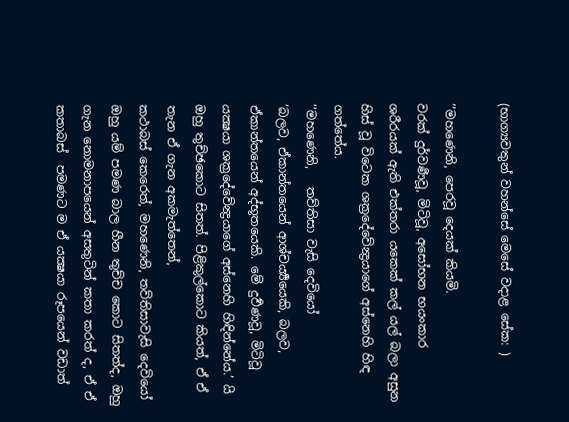(භාග්‍යවතුන් වහන්සේ මෙසේ වදාළ සේක: )

’’මහණෙනි, පෙරවූ දෙයක් කියමි.
වරක් දුර්වර්‍ණවූ, මිටිවූ, අසෝභන භයංකාර
ශරීරයක් ඇති එක්තරා යකෙක් කල් යල් බලා අසුන හිස් වූ විටෙක ශක්‍රදේවේන්‍ද්‍රයාගේ අස්නෙහි හිඳ ගත්තේය.
’’මහණෙනි,   තව්තිසා වැසි දෙවියෝ
’බලව, ඒකාන්තයෙන් ආශ්චර්‍ය්‍යයෙකි, බලව, ඒකාන්තයෙන් අද්භූතයෙකි. මේ දුර්‍වණවූ, මිටිවූ යක්‍ෂයා ශක්‍රදේවේන්‍ද්‍රයාගේ අස්නෙහි හිඳින්නේය.’ යි ඔහු තුච්ඡකොට සිතත්. පිළිකුල්කොට කියත්, ඒ ඒ තැන ඒ ගැන අකමැත්තෙන්,
කථාබස් කෙරෙත්, මහණෙනි, තව්තිසාවැසි දෙවියෝ ඔහු යම් පමණ බාල හීන තුච්ච කොට සිතත්ද, ඔහු ගැන නොමනාපයෙන් අසතුටින් කතා කරත් ද, ඒ ඒ  කතාබස්  පමණට ම ඒ යක්‍ෂයා රූපයෙන් වඩාත්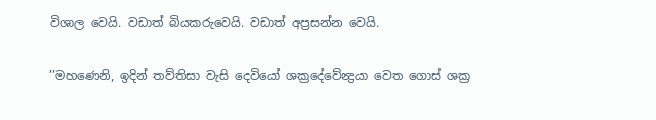විශාල වෙයි. වඩාත් බියකරුවෙයි. වඩාත් අප්‍රසන්න වෙයි.

’’මහණෙනි, ඉදින් තව්තිසා වැසි දෙවියෝ ශක්‍රදේවේන්‍ද්‍රයා වෙත ගොස් ශක්‍ර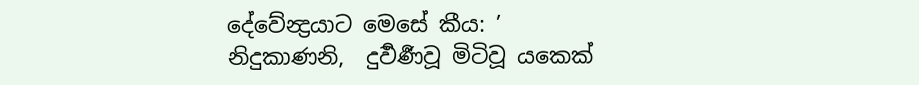දේවේන්‍ද්‍රයාට මෙසේ කීය: ’
නිදුකාණනි,  දුර්‍වර්‍ණවූ මිටිවූ යකෙක්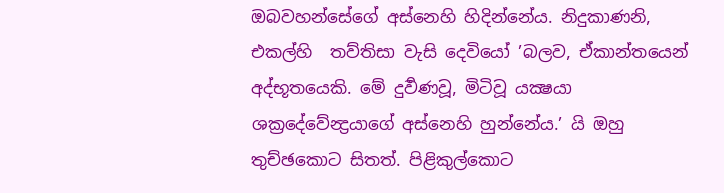ඔබවහන්සේගේ අස්නෙහි හිදින්නේය. නිදුකාණනි, එකල්හි  තව්තිසා වැසි දෙවියෝ ’බලව, ඒකාන්තයෙන් අද්භූතයෙකි. මේ දුර්‍වණවූ, මිටිවූ යක්‍ෂයා ශක්‍රදේවේන්‍ද්‍රයාගේ අස්නෙහි හුන්නේය.’ යි ඔහු තුච්ඡකොට සිතත්. පිළිකුල්කොට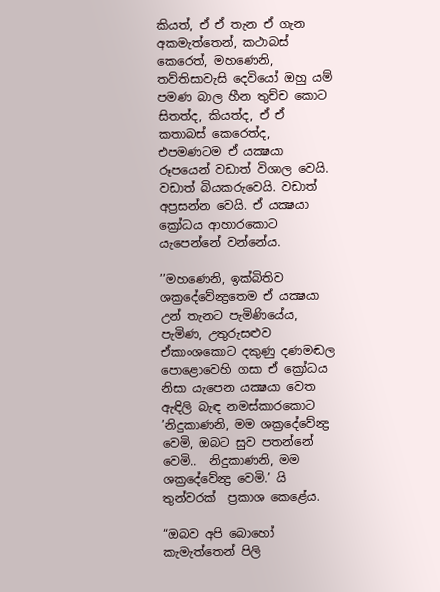කියත්, ඒ ඒ තැන ඒ ගැන අකමැත්තෙන්, කථාබස් කෙරෙත්, මහණෙනි, තව්තිසාවැසි දෙවියෝ ඔහු යම් පමණ බාල හීන තුච්ච කොට සිතත්ද, කියත්ද, ඒ ඒ  කතාබස් කෙරෙත්ද, එපමණටම ඒ යක්‍ෂයා රූපයෙන් වඩාත් විශාල වෙයි. වඩාත් බියකරුවෙයි. වඩාත් අප්‍රසන්න වෙයි. ඒ යක්‍ෂයා ක්‍රෝධය ආහාරකොට  යැපෙන්නේ වන්නේය.

’’මහණෙනි, ඉක්බිතිව ශක්‍රදේවේන්‍ද්‍රතෙම ඒ යක්‍ෂයා උන් තැනට පැමිණියේය, පැමිණ, උතුරුසළුව ඒකාංශකොට දකුණු දණමඬල පොළොවෙහි ගසා ඒ ක්‍රෝධය නිසා යැපෙන යක්‍ෂයා වෙත ඇඳිලි බැඳ නමස්කාරකොට
’නිදුකාණනි, මම ශක්‍රදේවේන්‍ද්‍ර වෙමි, ඔබට සුව පතන්නේ වෙමි..  නිදුකාණනි, මම ශක්‍රදේවේන්‍ද්‍ර වෙමි.’ යි තුන්වරක්  ප්‍රකාශ කෙළේය.

“ඔබව අපි බොහෝ කැමැත්තෙන් පිලි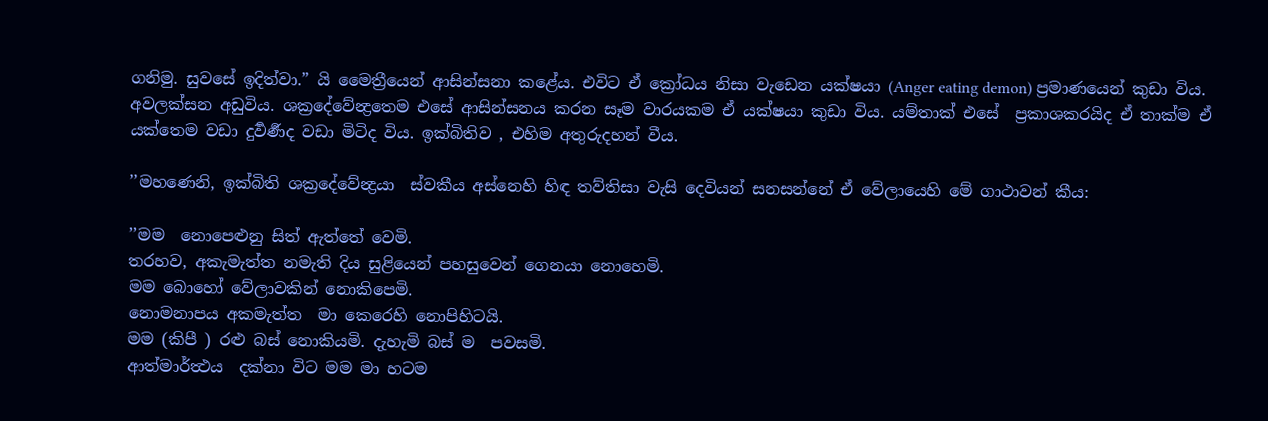ගනිමු. සුවසේ ඉදිත්වා.” යි මෛත්‍රීයෙන් ආසින්සනා කළේය. එවිට ඒ ක්‍රෝධය නිසා වැඩෙන යක්ෂයා (Anger eating demon) ප්‍රමාණයෙන් කුඩා විය. අවලක්සන අඩුවිය. ශක්‍රදේවේන්‍ද්‍රතෙම එසේ ආසින්සනය කරන සෑම වාරයකම ඒ යක්ෂයා කුඩා විය. යම්තාක් එසේ  ප්‍රකාශකරයිද ඒ තාක්ම ඒ යක්තෙම වඩා දුර්‍වර්‍ණද වඩා මිටිද විය. ඉක්බිතිව , එහිම අතුරුදහන් වීය.

’’මහණෙනි, ඉක්බිති ශක්‍රදේවේන්‍ද්‍රයා  ස්වකීය අස්නෙහි හිඳ තව්තිසා වැසි දෙවියන් සනසන්නේ ඒ වේලායෙහි මේ ගාථාවන් කීය:

’’මම  නොපෙළුනු සිත් ඇත්තේ වෙමි.
තරහව, අකැමැත්ත නමැති දිය සුළියෙන් පහසුවෙන් ගෙනයා නොහෙමි.
මම බොහෝ වේලාවකින් නොකිපෙමි.
නොමනාපය අකමැත්ත  මා කෙරෙහි නොපිහිටයි.
මම (කිපී ) රළු බස් නොකියමි. දැහැමි බස් ම  පවසමි.
ආත්මාර්ත්‍ථය  දක්නා විට මම මා හටම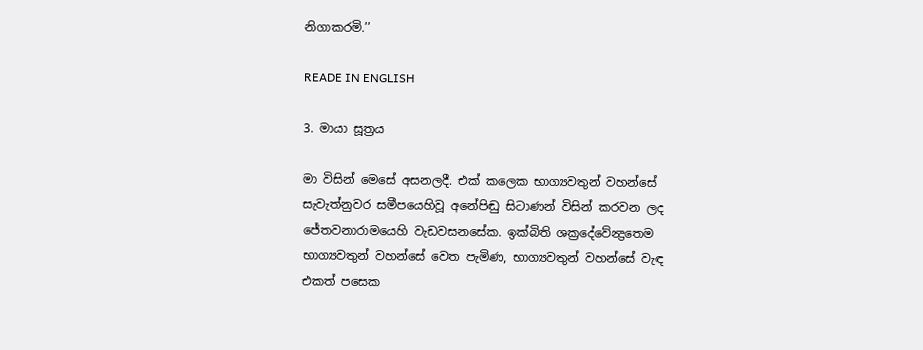නිගාකරමි.’’

READE IN ENGLISH

3. මායා සූත්‍රය

මා විසින් මෙසේ අසනලදී. එක් කලෙක භාග්‍යවතුන් වහන්සේ සැවැත්නුවර සමීපයෙහිවූ අනේපිඬු සිටාණන් විසින් කරවන ලද ජේතවනාරාමයෙහි වැඩවසනසේක. ඉක්බිති ශක්‍රදේවේන්‍ද්‍රතෙම භාග්‍යවතුන් වහන්සේ වෙත පැමිණ, භාග්‍යවතුන් වහන්සේ වැඳ එකත් පසෙක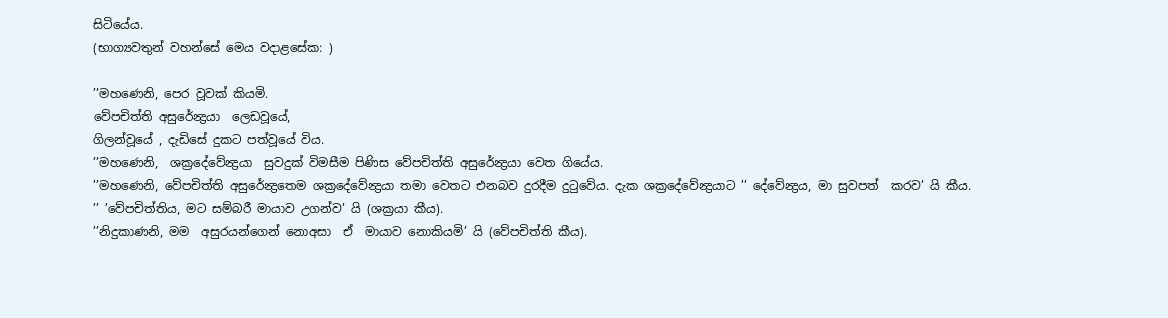සිටියේය.
(භාග්‍යවතුන් වහන්සේ මෙය වදාළසේක: )

’’මහණෙනි, පෙර වූවක් කියමි.
වේපචිත්ති අසුරේන්‍ද්‍රයා  ලෙඩවූයේ,
ගිලන්වූයේ , දැඩිසේ දුකට පත්වූයේ විය.
’’මහණෙනි,  ශක්‍රදේවේන්‍ද්‍රයා  සුවදුක් විමසීම පිණිස වේපචිත්ති අසුරේන්‍ද්‍රයා වෙත ගියේය.
’’මහණෙනි, වේපචිත්ති අසුරේන්‍ද්‍රතෙම ශක්‍රදේවේන්‍ද්‍රයා තමා වෙතට එනබව දුරදීම දුටුවේය. දැක ශක්‍රදේවේන්‍ද්‍රයාට ’’ දේවේන්‍ද්‍රය, මා සුවපත්  කරව’ යි කීය.
’’ ’වේපචිත්තිය, මට සම්බරී මායාව උගන්ව’ යි (ශක්‍රයා කීය).
’’නිදුකාණනි, මම  අසුරයන්ගෙන් නොඅසා  ඒ  මායාව නොකියමි’ යි (වේපචිත්ති කීය).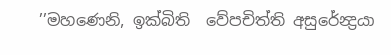’’මහණෙනි, ඉක්බිති  වේපචිත්ති අසුරේන්‍ද්‍රයා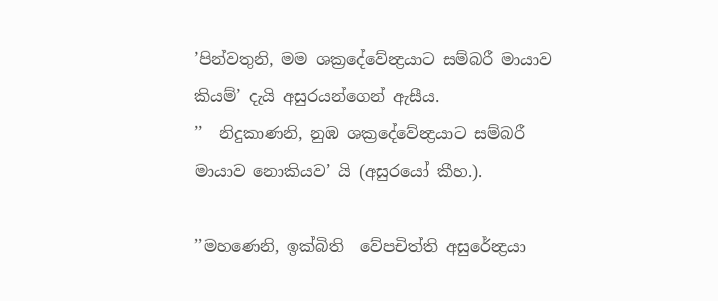’පින්වතුනි, මම ශක්‍රදේවේන්‍ද්‍රයාට සම්බරී මායාව කියම්’ දැයි අසුරයන්ගෙන් ඇසීය.
’’  නිදුකාණනි, නුඹ ශක්‍රදේවේන්‍ද්‍රයාට සම්බරී මායාව නොකියව’ යි (අසුරයෝ කීහ.).

’’මහණෙනි, ඉක්බිති  වේපචිත්ති අසුරේන්‍ද්‍රයා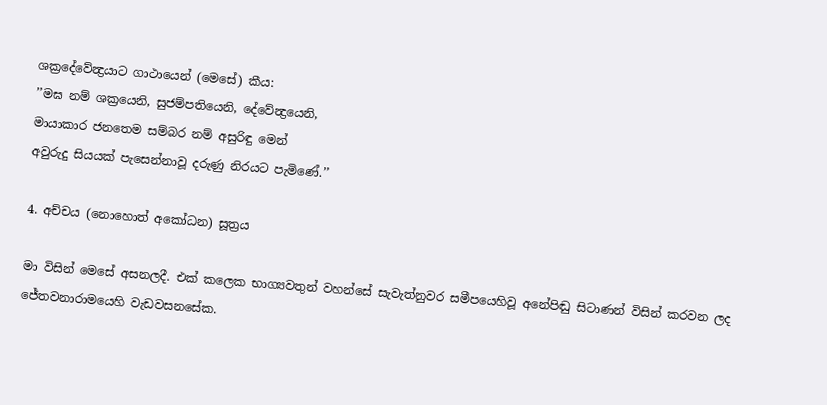ශක්‍රදේවේන්‍ද්‍රයාට ගාථායෙන් (මෙසේ) කීය:
’’මඝ නම් ශක්‍රයෙනි, සුජම්පතියෙනි, දේවේන්‍ද්‍රයෙනි,
මායාකාර ජනතෙම සම්බර නම් අසුරිඳු මෙන්
අවුරුදු සියයක් පැසෙන්නාවූ දරුණු නිරයට පැමිණේ.’’

4. අච්චය (නොහොත් අකෝධන) සූත්‍රය

මා විසින් මෙසේ අසනලදී. එක් කලෙක භාග්‍යවතුන් වහන්සේ සැවැත්නුවර සමීපයෙහිවූ අනේපිඬු සිටාණන් විසින් කරවන ලද ජේතවනාරාමයෙහි වැඩවසනසේක.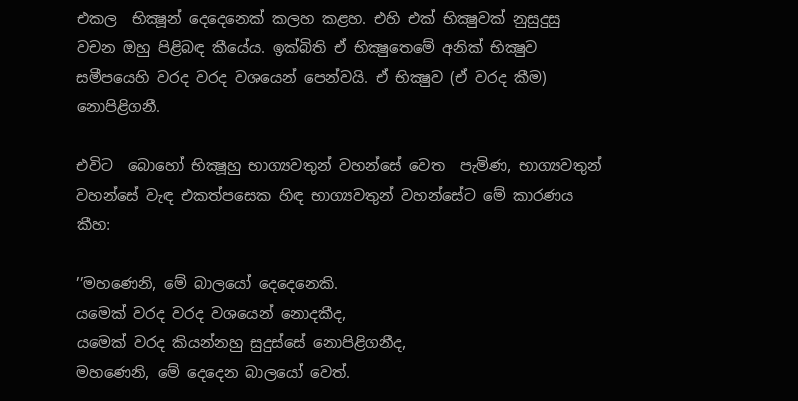එකල  භික්‍ෂූන් දෙදෙනෙක් කලහ කළහ. එහි එක් භික්‍ෂුවක් නුසුදුසු වචන ඔහු පිළිබඳ කීයේය. ඉක්බිති ඒ භික්‍ෂුතෙමේ අනික් භික්‍ෂුව සමීපයෙහි වරද වරද වශයෙන් පෙන්වයි. ඒ භික්‍ෂුව (ඒ වරද කීම) නොපිළිගනී.

එවිට  බොහෝ භික්‍ෂූහු භාග්‍යවතුන් වහන්සේ වෙත  පැමිණ, භාග්‍යවතුන් වහන්සේ වැඳ එකත්පසෙක හිඳ භාග්‍යවතුන් වහන්සේට මේ කාරණය කීහ:

’’මහණෙනි, මේ බාලයෝ දෙදෙනෙකි.
යමෙක් වරද වරද වශයෙන් නොදකීද,
යමෙක් වරද කියන්නහු සුදුස්සේ නොපිළිගනීද,
මහණෙනි, මේ දෙදෙන බාලයෝ වෙත්.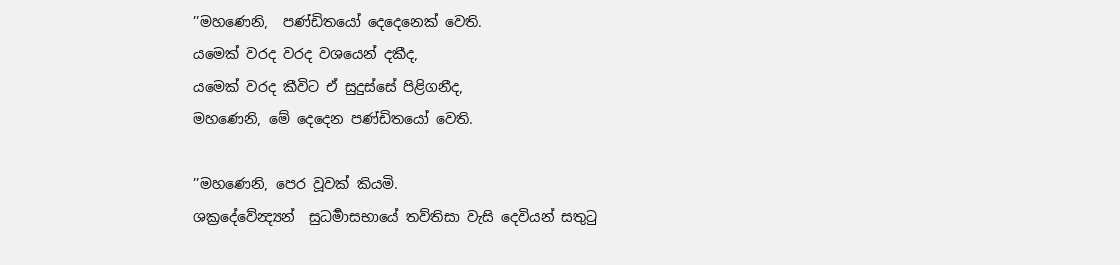’’මහණෙනි,  පණ්ඩිතයෝ දෙදෙනෙක් වෙති.
යමෙක් වරද වරද වශයෙන් දකීද,
යමෙක් වරද කීවිට ඒ සුදුස්සේ පිළිගනීද,
මහණෙනි, මේ දෙදෙන පණ්ඩිතයෝ වෙති.

’’මහණෙනි, පෙර වූවක් කියමි.
ශක්‍රදේවේන්‍ද්‍යන්  සුධර්‍මාසභායේ තව්තිසා වැසි දෙවියන් සතුටු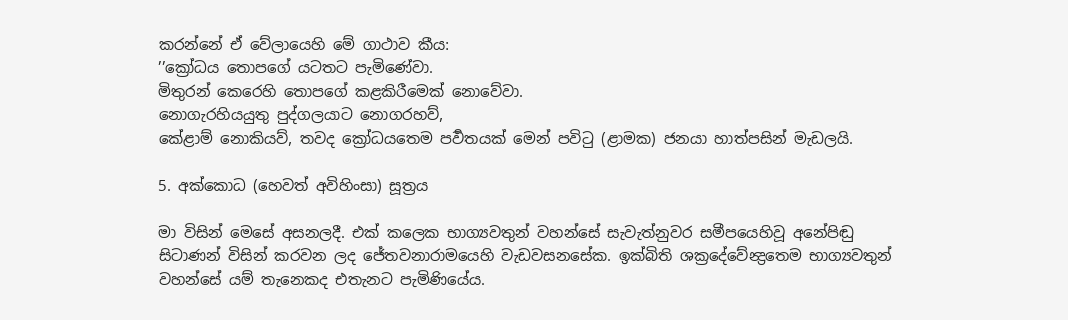කරන්නේ ඒ වේලායෙහි මේ ගාථාව කීය:
’’ක්‍රෝධය තොපගේ යටතට පැමිණේවා.
මිතුරන් කෙරෙහි තොපගේ කළකිරීමෙක් නොවේවා.
නොගැරහියයුතු පුද්ගලයාට නොගරහව්,
කේළාම් නොකියව්, තවද ක්‍රෝධයතෙම පර්‍වතයක් මෙන් පවිටු (ළාමක) ජනයා හාත්පසින් මැඩලයි.

5. අක්කොධ (හෙවත් අවිහිංසා) සූත්‍රය

මා විසින් මෙසේ අසනලදී. එක් කලෙක භාග්‍යවතුන් වහන්සේ සැවැත්නුවර සමීපයෙහිවූ අනේපිඬු සිටාණන් විසින් කරවන ලද ජේතවනාරාමයෙහි වැඩවසනසේක. ඉක්බිති ශක්‍රදේවේන්‍ද්‍රතෙම භාග්‍යවතුන් වහන්සේ යම් තැනෙකද එතැනට පැමිණියේය.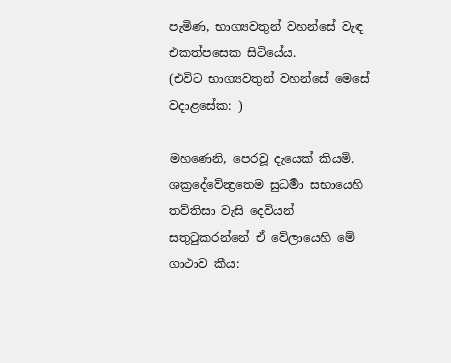පැමිණ, භාග්‍යවතුන් වහන්සේ වැඳ එකත්පසෙක සිටියේය.
(එවිට භාග්‍යවතුන් වහන්සේ මෙසේ වදාළසේක: )

මහණෙනි, පෙරවූ දැයෙක් කියමි.
ශක්‍රදේවේන්‍ද්‍රතෙම සුධර්‍මා සභායෙහි තව්තිසා වැසි දෙවියන් සතුටුකරන්නේ ඒ වේලායෙහි මේ ගාථාව කීය: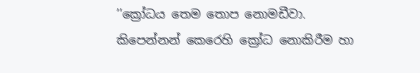’’ක්‍රෝධය තෙම තොප නොමඩීවා.
කිපෙන්නන් කෙරෙහි ක්‍රෝධ නොකිරීම හා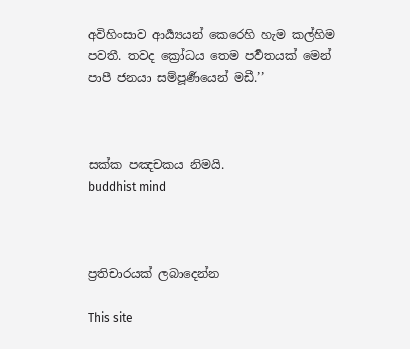අවිහිංසාව ආර්‍ය්‍යයන් කෙරෙහි හැම කල්හිම පවතී. තවද ක්‍රෝධය තෙම පර්‍වතයක් මෙන් පාපී ජනයා සම්පූර්‍ණයෙන් මඩී.’’



සක්ක පඤචකය නිමයි.
buddhist mind



ප්‍රතිචාරයක් ලබාදෙන්න

This site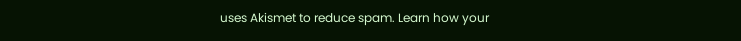uses Akismet to reduce spam. Learn how your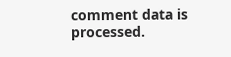comment data is processed.